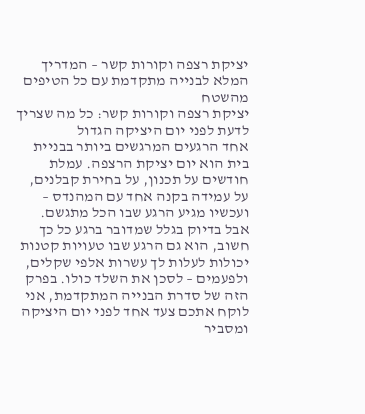יציקת רצפה וקורות קשר – המדריך המלא לבנייה מתקדמת עם כל הטיפים מהשטח
יציקת רצפה וקורות קשר: כל מה שצריך לדעת לפני יום היציקה הגדול
אחד הרגעים המרגשים ביותר בבניית בית הוא יום יציקת הרצפה. עמלת חודשים על תכנון, על בחירת קבלנים, על עמידה בקנה אחד עם המהנדס – ועכשיו מגיע הרגע שבו הכל מתגשם. אבל בדיוק בגלל שמדובר ברגע כל כך חשוב, הוא גם הרגע שבו טעויות קטנות יכולות לעלות לך עשרות אלפי שקלים, ולפעמים – לסכן את השלד כולו. בפרק הזה של סדרת הבנייה המתקדמת, אני לוקח אתכם צעד אחד לפני יום היציקה ומסביר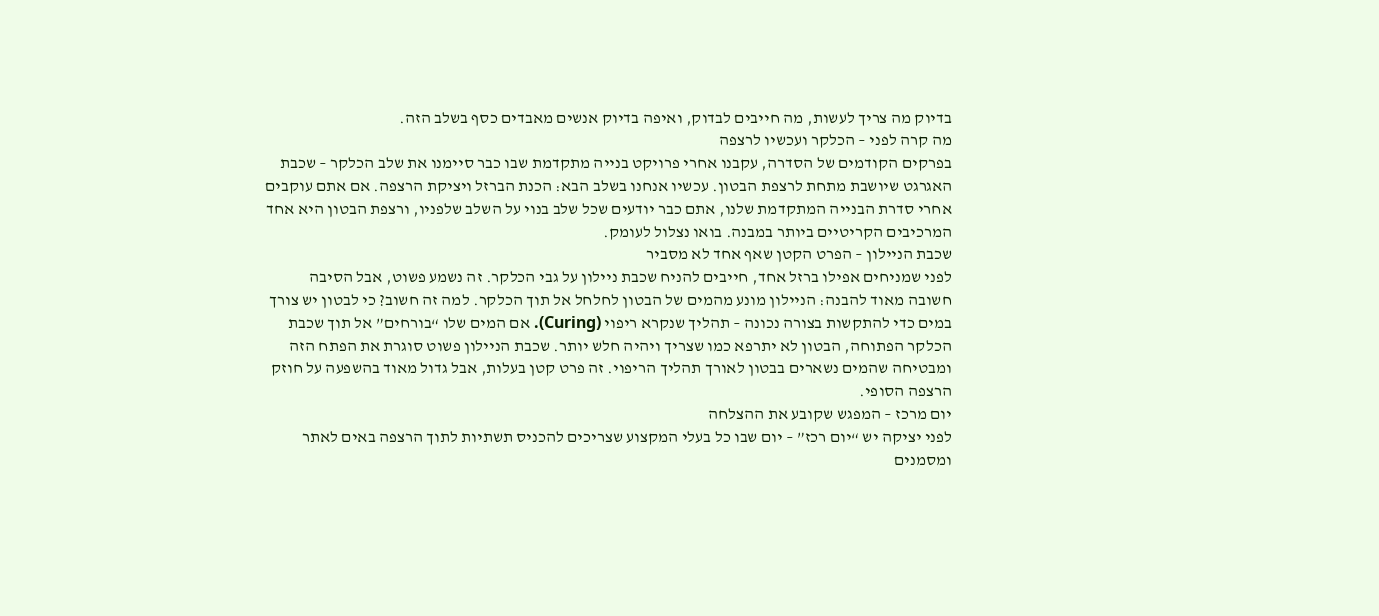בדיוק מה צריך לעשות, מה חייבים לבדוק, ואיפה בדיוק אנשים מאבדים כסף בשלב הזה.
מה קרה לפני – הכלקר ועכשיו לרצפה
בפרקים הקודמים של הסדרה, עקבנו אחרי פרויקט בנייה מתקדמת שבו כבר סיימנו את שלב הכלקר – שכבת האגרגט שיושבת מתחת לרצפת הבטון. עכשיו אנחנו בשלב הבא: הכנת הברזל ויציקת הרצפה. אם אתם עוקבים אחרי סדרת הבנייה המתקדמת שלנו, אתם כבר יודעים שכל שלב בנוי על השלב שלפניו, ורצפת הבטון היא אחד המרכיבים הקריטיים ביותר במבנה. בואו נצלול לעומק.
שכבת הניילון – הפרט הקטן שאף אחד לא מסביר
לפני שמניחים אפילו ברזל אחד, חייבים להניח שכבת ניילון על גבי הכלקר. זה נשמע פשוט, אבל הסיבה חשובה מאוד להבנה: הניילון מונע מהמים של הבטון לחלחל אל תוך הכלקר. למה זה חשוב? כי לבטון יש צורך במים כדי להתקשות בצורה נכונה – תהליך שנקרא ריפוי (Curing). אם המים שלו “בורחים” אל תוך שכבת הכלקר הפתוחה, הבטון לא יתרפא כמו שצריך ויהיה חלש יותר. שכבת הניילון פשוט סוגרת את הפתח הזה ומבטיחה שהמים נשארים בבטון לאורך תהליך הריפוי. זה פרט קטן בעלות, אבל גדול מאוד בהשפעה על חוזק הרצפה הסופי.
יום מרכז – המפגש שקובע את ההצלחה
לפני יציקה יש “יום רכז” – יום שבו כל בעלי המקצוע שצריכים להכניס תשתיות לתוך הרצפה באים לאתר ומסמנים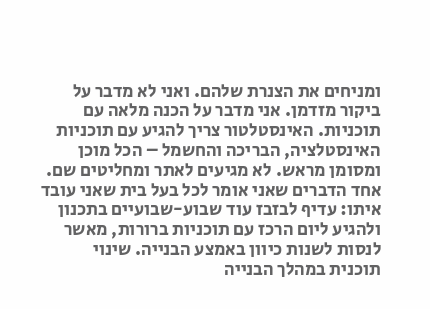ומניחים את הצנרת שלהם. ואני לא מדבר על ביקור מזדמן. אני מדבר על הכנה מלאה עם תוכניות. האינסטלטור צריך להגיע עם תוכניות האינסטלציה, הבריכה והחשמל – הכל מוכן ומסומן מראש. לא מגיעים לאתר ומחליטים שם.
אחד הדברים שאני אומר לכל בעל בית שאני עובד איתו: עדיף לבזבז עוד שבוע-שבועיים בתכנון ולהגיע ליום הרכז עם תוכניות ברורות, מאשר לנסות לשנות כיוון באמצע הבנייה. שינוי תוכנית במהלך הבנייה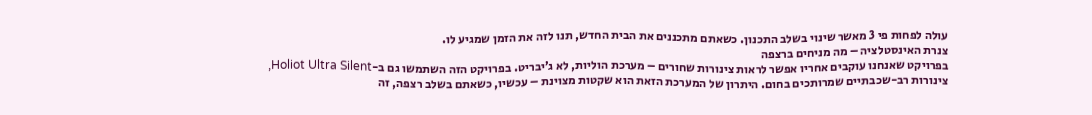עולה לפחות פי 3 מאשר שינוי בשלב התכנון. כשאתם מתכננים את הבית החדש, תנו לזה את הזמן שמגיע לו.
צנרת האינסטלציה – מה מניחים ברצפה
בפרויקט שאנחנו עוקבים אחריו אפשר לראות צינורות שחורים – מערכת הוליות, לא ג’יבריט. בפרויקט הזה השתמשו גם ב-Holiot Ultra Silent, צינורות רב-שכבתיים שמרותכים בחום. היתרון של המערכת הזאת הוא שקטות מצוינת – עכשיו, כשאתם בשלב רצפה, זה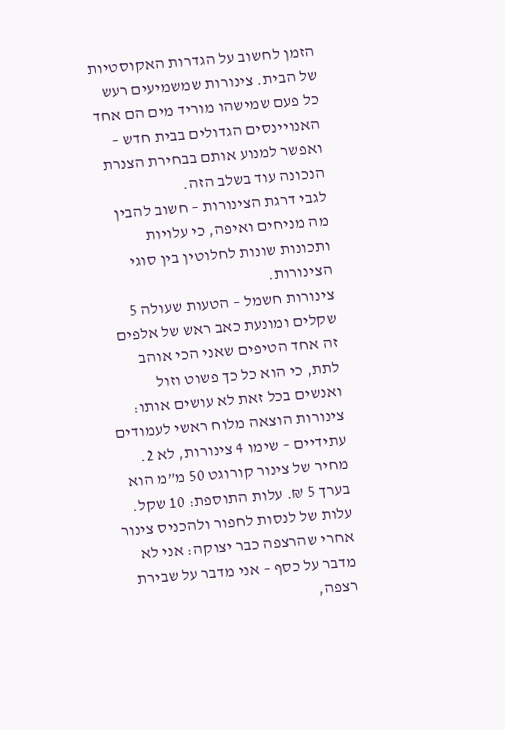הזמן לחשוב על הגדרות האקוסטיות של הבית. צינורות שמשמיעים רעש כל פעם שמישהו מוריד מים הם אחד האנויינסים הגדולים בבית חדש – ואפשר למנוע אותם בבחירת הצנרת הנכונה עוד בשלב הזה.
לגבי דרגת הצינורות – חשוב להבין מה מניחים ואיפה, כי עלויות ותכונות שונות לחלוטין בין סוגי הצינורות.
צינורות חשמל – הטעות שעולה 5 שקלים ומונעת כאב ראש של אלפים
זה אחד הטיפים שאני הכי אוהב לתת, כי הוא כל כך פשוט וזול ואנשים בכל זאת לא עושים אותו: צינורות הוצאה מלוח ראשי לעמודים עתידיים – שימו 4 צינורות, לא 2. מחיר של צינור קורוגט 50 מ”מ הוא בערך 5 ₪. עלות התוספת: 10 שקל. עלות של לנסות לחפור ולהכניס צינור אחרי שהרצפה כבר יצוקה: אני לא מדבר על כסף – אני מדבר על שבירת רצפה,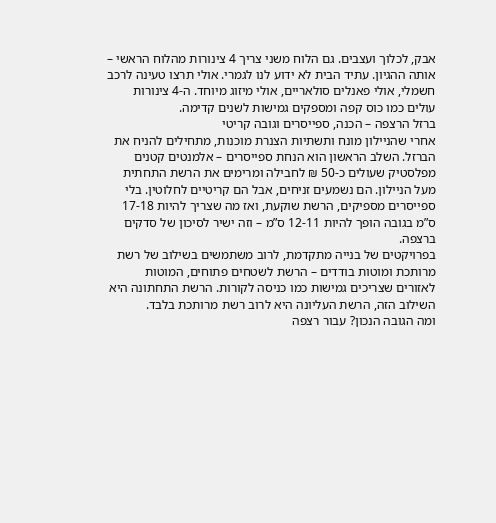אבק, לכלוך ועצבים. גם הלוח משני צריך 4 צינורות מהלוח הראשי – אותה ההגיון. עתיד הבית לא ידוע לנו לגמרי. אולי תרצו טעינה לרכב חשמלי, אולי פאנלים סולאריים, אולי מיזוג מיוחד. ה-4 צינורות עולים כמו כוס קפה ומספקים גמישות לשנים קדימה.
ברזל הרצפה – הכנה, ספייסרים וגובה קריטי
אחרי שהניילון מונח ותשתיות הצנרת מוכנות, מתחילים להניח את הברזל. השלב הראשון הוא הנחת ספייסרים – אלמנטים קטנים מפלסטיק שעולים כ-50 ₪ לחבילה ומרימים את הרשת התחתית מעל הניילון. הם נשמעים זניחים, אבל הם קריטיים לחלוטין. בלי ספייסרים מספיקים, הרשת שוקעת, ואז מה שצריך להיות 17-18 ס”מ בגובה הופך להיות 12-11 ס”מ – וזה ישיר לסיכון של סדקים ברצפה.
בפרויקטים של בנייה מתקדמת, לרוב משתמשים בשילוב של רשת מרותכת ומוטות בודדים – הרשת לשטחים פתוחים, המוטות לאזורים שצריכים גמישות כמו כניסה לקורות. הרשת התחתונה היא השילוב הזה, הרשת העליונה היא לרוב רשת מרותכת בלבד.
ומה הגובה הנכון? עבור רצפה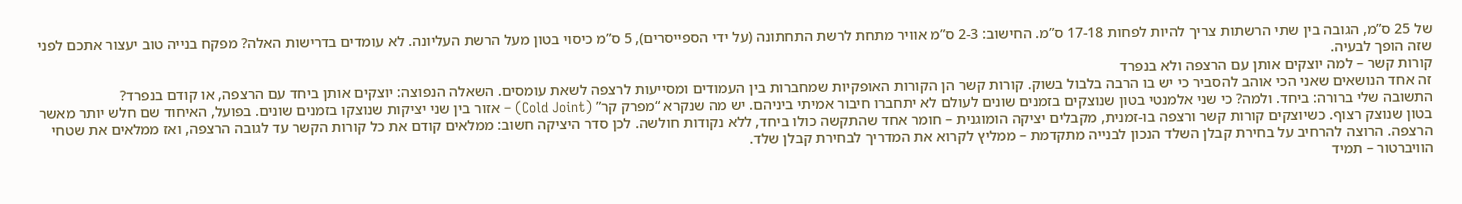של 25 ס”מ, הגובה בין שתי הרשתות צריך להיות לפחות 17-18 ס”מ. החישוב: 2-3 ס”מ אוויר מתחת לרשת התחתונה (על ידי הספייסרים), 5 ס”מ כיסוי בטון מעל הרשת העליונה. לא עומדים בדרישות האלה? מפקח בנייה טוב יעצור אתכם לפני שזה הופך לבעיה.
קורות קשר – למה יוצקים אותן עם הרצפה ולא בנפרד
זה אחד הנושאים שאני הכי אוהב להסביר כי יש בו הרבה בלבול בשוק. קורות קשר הן הקורות האופקיות שמחברות בין העמודים ומסייעות לרצפה לשאת עומסים. השאלה הנפוצה: יוצקים אותן ביחד עם הרצפה, או קודם בנפרד?
התשובה שלי ברורה: ביחד. ולמה? כי שני אלמנטי בטון שנוצקים בזמנים שונים לעולם לא יתחברו חיבור אמיתי ביניהם. יש מה שנקרא “מפרק קר” (Cold Joint) – אזור בין שני יציקות שנוצקו בזמנים שונים. בפועל, האיחוד שם חלש יותר מאשר בטון שנוצק רצוף. כשיוצקים קורות קשר ורצפה בו-זמנית, מקבלים יציקה הומוגנית – חומר אחד שהתקשה כולו ביחד, ללא נקודות חולשה. לכן סדר היציקה חשוב: ממלאים קודם את כל קורות הקשר עד לגובה הרצפה, ואז ממלאים את שטחי הרצפה. הרוצה להרחיב על בחירת קבלן השלד הנכון לבנייה מתקדמת – ממליץ לקרוא את המדריך לבחירת קבלן שלד.
הוויברטור – תמיד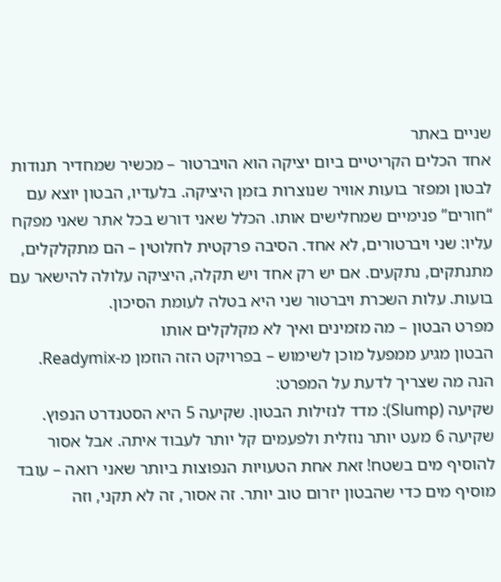שניים באתר
אחד הכלים הקריטיים ביום יציקה הוא הויברטור – מכשיר שמחדיר תנודות לבטון ומפזר בועות אוויר שנוצרות בזמן היציקה. בלעדיו, הבטון יוצא עם “חורים” פנימיים שמחלישים אותו. הכלל שאני דורש בכל אתר שאני מפקח עליו: שני ויברטורים, לא אחד. הסיבה פרקטית לחלוטין – הם מתקלקלים, מתנתקים, נתקעים. אם יש רק אחד ויש תקלה, היציקה עלולה להישאר עם בועות. עלות השכרת ויברטור שני היא בטלה לעומת הסיכון.
מפרט הבטון – מה מזמינים ואיך לא מקלקלים אותו
הבטון מגיע ממפעל מוכן לשימוש – בפרויקט הזה הוזמן מ-Readymix. הנה מה שצריך לדעת על המפרט:
שקיעה (Slump): מדד לנזילות הבטון. שקיעה 5 היא הסטנדרט הנפוץ. שקיעה 6 מעט יותר נוזלית ולפעמים קל יותר לעבוד איתה. אבל אסור להוסיף מים בשטח! זאת אחת הטעויות הנפוצות ביותר שאני רואה – עובד מוסיף מים כדי שהבטון יזרום טוב יותר. זה אסור, זה לא תקני, וזה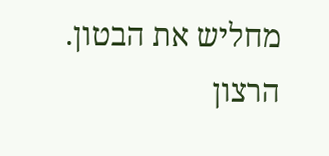מחליש את הבטון. הרצון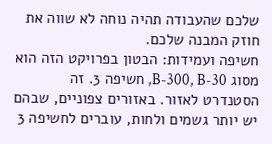שלכם שהעבודה תהיה נוחה לא שווה את חוזק המבנה שלכם.
חשיפה ועמידות: הבטון בפרויקט הזה הוא מסוג B-300, B-30, חשיפה 3. זה הסטנדרט לאזור. באזורים צפוניים, שבהם יש יותר גשמים ולחות, עוברים לחשיפה 3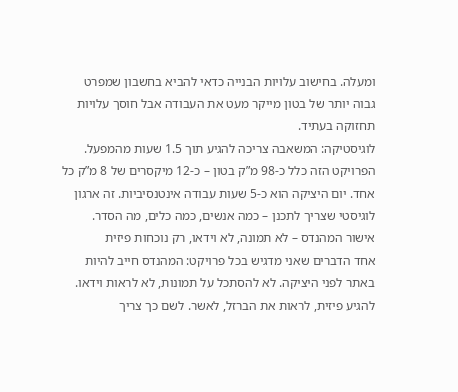ומעלה. בחישוב עלויות הבנייה כדאי להביא בחשבון שמפרט גבוה יותר של בטון מייקר מעט את העבודה אבל חוסך עלויות תחזוקה בעתיד.
לוגיסטיקה: המשאבה צריכה להגיע תוך 1.5 שעות מהמפעל. הפרויקט הזה כלל כ-98 מ”ק בטון – כ-12 מיקסרים של 8 מ”ק כל אחד. יום היציקה הוא כ-5 שעות עבודה אינטנסיביות. זה ארגון לוגיסטי שצריך לתכנן – כמה אנשים, כמה כלים, מה הסדר.
אישור המהנדס – לא תמונה, לא וידאו, רק נוכחות פיזית
אחד הדברים שאני מדגיש בכל פרויקט: המהנדס חייב להיות באתר לפני היציקה. לא להסתכל על תמונות, לא לראות וידאו. להגיע פיזית, לראות את הברזל, לאשר. לשם כך צריך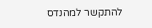להתקשר למהנדס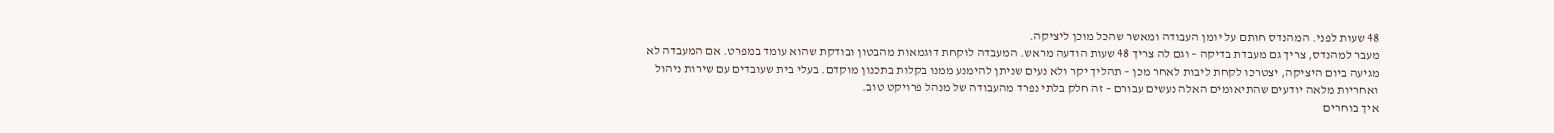48 שעות לפני. המהנדס חותם על יומן העבודה ומאשר שהכל מוכן ליציקה.
מעבר למהנדס, צריך גם מעבדת בדיקה – וגם לה צריך 48 שעות הודעה מראש. המעבדה לוקחת דוגמאות מהבטון ובודקת שהוא עומד במפרט. אם המעבדה לא מגיעה ביום היציקה, יצטרכו לקחת ליבות לאחר מכן – תהליך יקר ולא נעים שניתן להימנע ממנו בקלות בתכנון מוקדם. בעלי בית שעובדים עם שירות ניהול ואחריות מלאה יודעים שהתיאומים האלה נעשים עבורם – זה חלק בלתי נפרד מהעבודה של מנהל פרויקט טוב.
איך בוחרים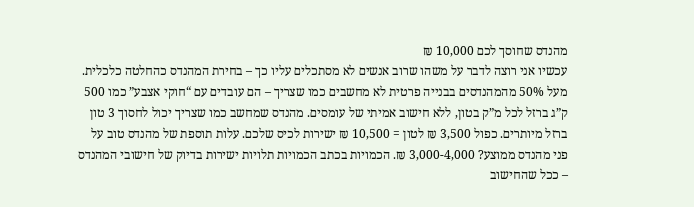מהנדס שחוסך לכם 10,000 ₪
עכשיו אני רוצה לדבר על משהו שרוב אנשים לא מסתכלים עליו כך – בחירת המהנדס כהחלטה כלכלית. מעל 50% מהמהנדסים בבנייה פרטית לא מחשבים כמו שצריך – הם עובדים עם “חוקי אצבע” כמו 500 ק”ג ברזל לכל מ”ק בטון, ללא חישוב אמיתי של עומסים. מהנדס שמחשב כמו שצריך יכול לחסוך 3 טון ברזל מיותרים. כפול 3,500 ₪ לטון = 10,500 ₪ ישירות לכיס שלכם. עלות תוספת של מהנדס טוב על פני מהנדס ממוצע? 3,000-4,000 ₪. הכמויות בכתב הכמויות תלויות ישירות בדיוק של חישובי המהנדס – ככל שהחישוב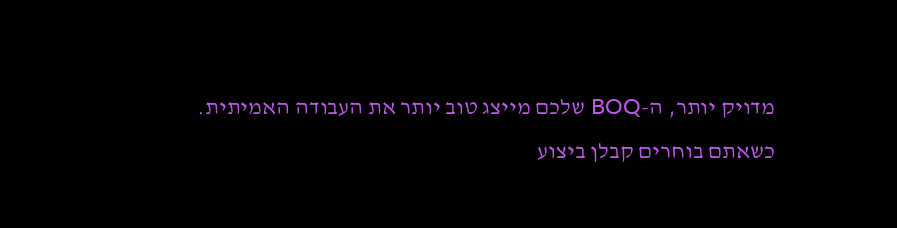מדויק יותר, ה-BOQ שלכם מייצג טוב יותר את העבודה האמיתית.
כשאתם בוחרים קבלן ביצוע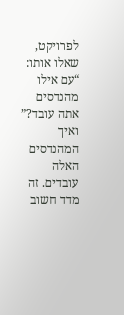לפרויקט, שאלו אותו: “עם אילו מהנדסים אתה עובד?” ואיך המהנדסים האלה עובדים. זה מדד חשוב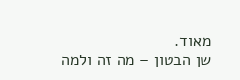מאוד.
שן הבטון – מה זה ולמה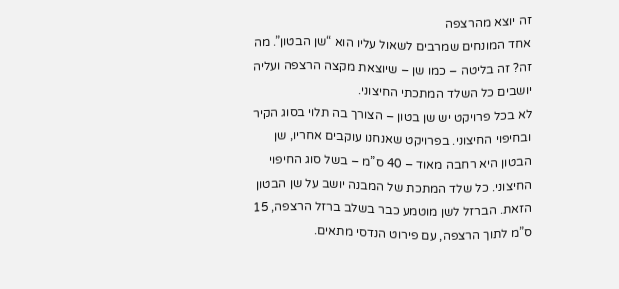זה יוצא מהרצפה
אחד המונחים שמרבים לשאול עליו הוא “שן הבטון”. מה זה? זה בליטה – כמו שן – שיוצאת מקצה הרצפה ועליה יושבים כל השלד המתכתי החיצוני.
לא בכל פרויקט יש שן בטון – הצורך בה תלוי בסוג הקיר ובחיפוי החיצוני. בפרויקט שאנחנו עוקבים אחריו, שן הבטון היא רחבה מאוד – 40 ס”מ – בשל סוג החיפוי החיצוני. כל שלד המתכת של המבנה יושב על שן הבטון הזאת. הברזל לשן מוטמע כבר בשלב ברזל הרצפה, 15 ס”מ לתוך הרצפה, עם פירוט הנדסי מתאים.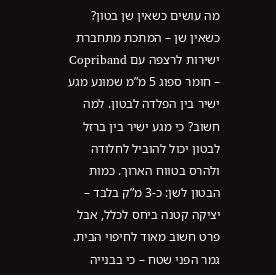מה עושים כשאין שן בטון? כשאין שן – המתכת מתחברת ישירות לרצפה עם Copriband – חומר ספוג 5 מ”מ שמונע מגע ישיר בין הפלדה לבטון. למה חשוב? כי מגע ישיר בין ברזל לבטון יכול להוביל לחלודה ולהרס בטווח הארוך. כמות הבטון לשן: כ-3 מ”ק בלבד – יציקה קטנה ביחס לכלל, אבל פרט חשוב מאוד לחיפוי הבית.
גמר הפני שטח – כי בבנייה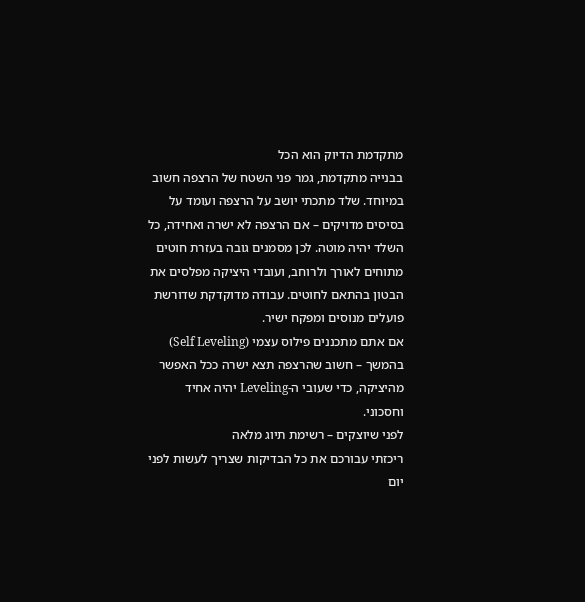מתקדמת הדיוק הוא הכל
בבנייה מתקדמת, גמר פני השטח של הרצפה חשוב במיוחד. שלד מתכתי יושב על הרצפה ועומד על בסיסים מדויקים – אם הרצפה לא ישרה ואחידה, כל השלד יהיה מוטה. לכן מסמנים גובה בעזרת חוטים מתוחים לאורך ולרוחב, ועובדי היציקה מפלסים את הבטון בהתאם לחוטים. עבודה מדוקדקת שדורשת פועלים מנוסים ומפקח ישיר.
אם אתם מתכננים פילוס עצמי (Self Leveling) בהמשך – חשוב שהרצפה תצא ישרה ככל האפשר מהיציקה, כדי שעובי ה-Leveling יהיה אחיד וחסכוני.
לפני שיוצקים – רשימת תיוג מלאה
ריכזתי עבורכם את כל הבדיקות שצריך לעשות לפני יום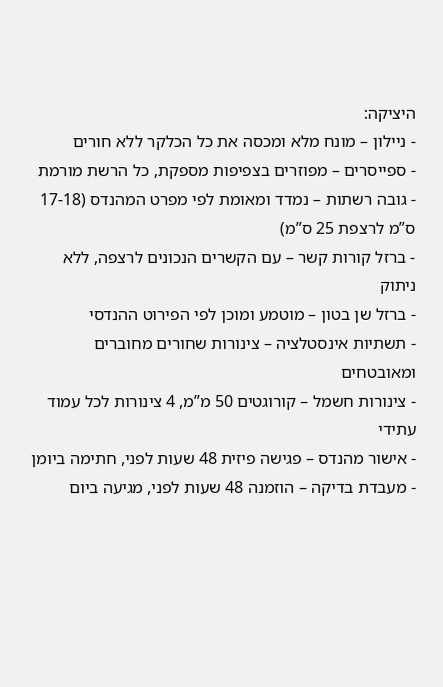היציקה:
- ניילון – מונח מלא ומכסה את כל הכלקר ללא חורים
- ספייסרים – מפוזרים בצפיפות מספקת, כל הרשת מורמת
- גובה רשתות – נמדד ומאומת לפי מפרט המהנדס (17-18 ס”מ לרצפת 25 ס”מ)
- ברזל קורות קשר – עם הקשרים הנכונים לרצפה, ללא ניתוק
- ברזל שן בטון – מוטמע ומוכן לפי הפירוט ההנדסי
- תשתיות אינסטלציה – צינורות שחורים מחוברים ומאובטחים
- צינורות חשמל – קורוגטים 50 מ”מ, 4 צינורות לכל עמוד עתידי
- אישור מהנדס – פגישה פיזית 48 שעות לפני, חתימה ביומן
- מעבדת בדיקה – הוזמנה 48 שעות לפני, מגיעה ביום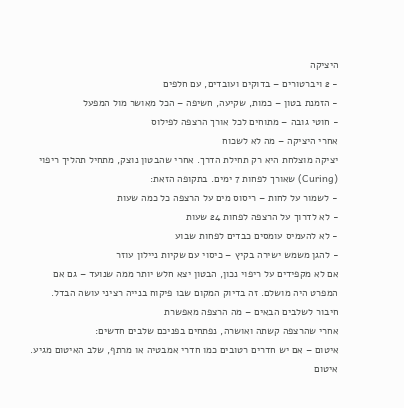היציקה
- 2 ויברטורים – בדוקים ועובדים, עם חלפים
- הזמנת בטון – כמות, שקיעה, חשיפה – הכל מאושר מול המפעל
- חוטי גובה – מתוחים לכל אורך הרצפה לפילוס
אחרי היציקה – מה לא לשכוח
יציקה מוצלחת היא רק תחילת הדרך. אחרי שהבטון נוצק, מתחיל תהליך ריפוי (Curing) שאורך לפחות 7 ימים. בתקופה הזאת:
- לשמור על לחות – ריסוס מים על הרצפה כל כמה שעות
- לא לדרוך על הרצפה לפחות 24 שעות
- לא להעמיס עומסים כבדים לפחות שבוע
- להגן משמש ישירה בקיץ – כיסוי עם שקיות ניילון עוזר
אם לא מקפידים על ריפוי נכון, הבטון יצא חלש יותר ממה שנועד – גם אם המפרט היה מושלם. זה בדיוק המקום שבו פיקוח בנייה רציני עושה הבדל.
חיבור לשלבים הבאים – מה הרצפה מאפשרת
אחרי שהרצפה קשתה ואושרה, נפתחים בפניכם שלבים חדשים:
איטום – אם יש חדרים רטובים כמו חדרי אמבטיה או מרתף, שלב האיטום מגיע. איטום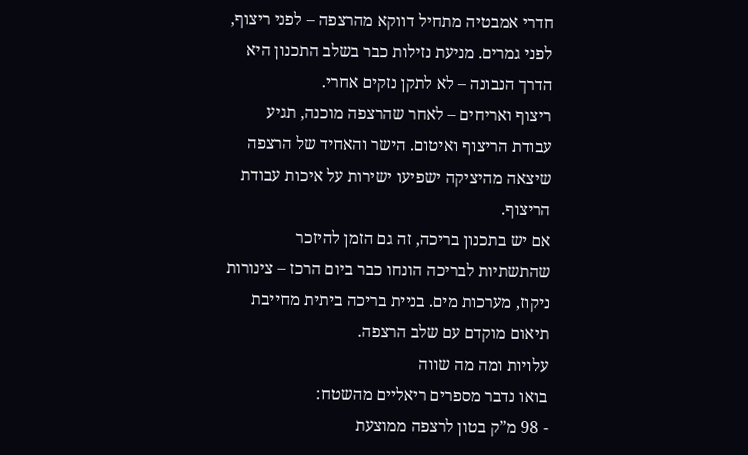חדרי אמבטיה מתחיל דווקא מהרצפה – לפני ריצוף, לפני גמרים. מניעת נזילות כבר בשלב התכנון היא הדרך הנבונה – לא לתקן נזקים אחרי.
ריצוף ואריחים – לאחר שהרצפה מוכנה, תגיע עבודת הריצוף ואיטום. הישר והאחיד של הרצפה שיצאה מהיציקה ישפיעו ישירות על איכות עבודת הריצוף.
אם יש בתכנון בריכה, זה גם הזמן להיזכר שהתשתיות לבריכה הונחו כבר ביום הרכז – צינורות ניקוז, מערכות מים. בניית בריכה ביתית מחייבת תיאום מוקדם עם שלב הרצפה.
עלויות ומה מה שווה
בואו נדבר מספרים ריאליים מהשטח:
- 98 מ”ק בטון לרצפה ממוצעת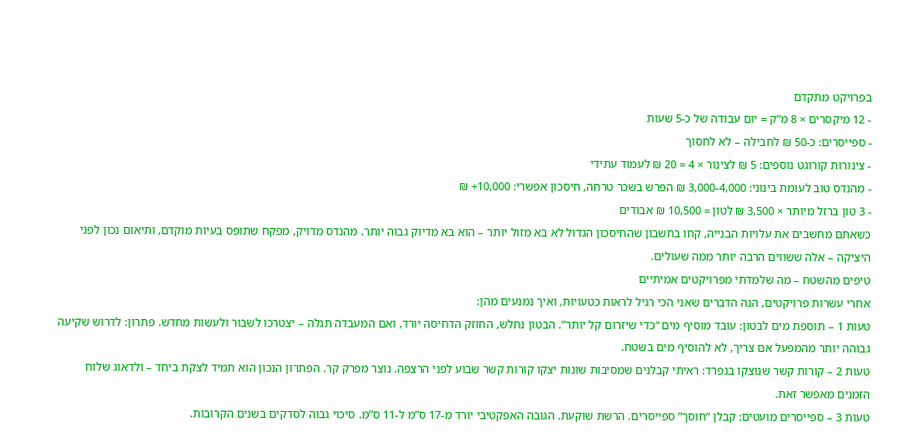בפרויקט מתקדם
- 12 מיקסרים × 8 מ”ק = יום עבודה של כ-5 שעות
- ספייסרים: כ-50 ₪ לחבילה – לא לחסוך
- צינורות קורוגט נוספים: 5 ₪ לצינור × 4 = 20 ₪ לעמוד עתידי
- מהנדס טוב לעומת בינוני: 3,000-4,000 ₪ הפרש בשכר טרחה, חיסכון אפשרי: 10,000+ ₪
- 3 טון ברזל מיותר × 3,500 ₪ לטון = 10,500 ₪ אבודים
כשאתם מחשבים את עלויות הבנייה, קחו בחשבון שהחיסכון הגדול לא בא מזול יותר – הוא בא מדיוק גבוה יותר. מהנדס מדויק, מפקח שתופס בעיות מוקדם, ותיאום נכון לפני היציקה – אלה ששווים הרבה יותר ממה שעולים.
טיפים מהשטח – מה שלמדתי מפרויקטים אמיתיים
אחרי עשרות פרויקטים, הנה הדברים שאני הכי רגיל לראות כטעויות, ואיך נמנעים מהן:
טעות 1 – תוספת מים לבטון: עובד מוסיף מים “כדי שיזרום קל יותר”. הבטון נחלש, החוזק הדחיסה יורד, ואם המעבדה תגלה – יצטרכו לשבור ולעשות מחדש. פתרון: לדרוש שקיעה גבוהה יותר מהמפעל אם צריך, לא להוסיף מים בשטח.
טעות 2 – קורות קשר שנוצקו בנפרד: ראיתי קבלנים שמסיבות שונות יצקו קורות קשר שבוע לפני הרצפה. נוצר מפרק קר. הפתרון הנכון הוא תמיד לצקת ביחד – ולדאוג שלוח הזמנים מאפשר זאת.
טעות 3 – ספייסרים מועטים: קבלן “חוסך” ספייסרים. הרשת שוקעת. הגובה האפקטיבי יורד מ-17 ס”מ ל-11 ס”מ. סיכוי גבוה לסדקים בשנים הקרובות.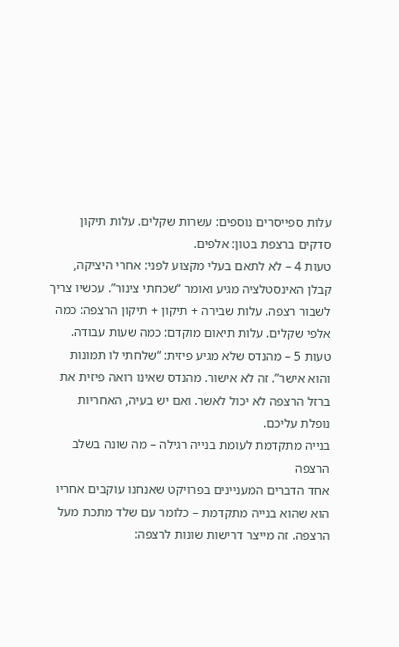עלות ספייסרים נוספים: עשרות שקלים. עלות תיקון סדקים ברצפת בטון: אלפים.
טעות 4 – לא לתאם בעלי מקצוע לפני: אחרי היציקה, קבלן האינסטלציה מגיע ואומר “שכחתי צינור”. עכשיו צריך לשבור רצפה. עלות שבירה + תיקון + תיקון הרצפה: כמה אלפי שקלים. עלות תיאום מוקדם: כמה שעות עבודה.
טעות 5 – מהנדס שלא מגיע פיזית: “שלחתי לו תמונות והוא אישר”. זה לא אישור. מהנדס שאינו רואה פיזית את ברזל הרצפה לא יכול לאשר. ואם יש בעיה, האחריות נופלת עליכם.
בנייה מתקדמת לעומת בנייה רגילה – מה שונה בשלב הרצפה
אחד הדברים המעניינים בפרויקט שאנחנו עוקבים אחריו הוא שהוא בנייה מתקדמת – כלומר עם שלד מתכת מעל הרצפה. זה מייצר דרישות שונות לרצפה: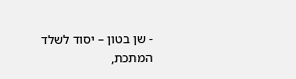- שן בטון – יסוד לשלד המתכת,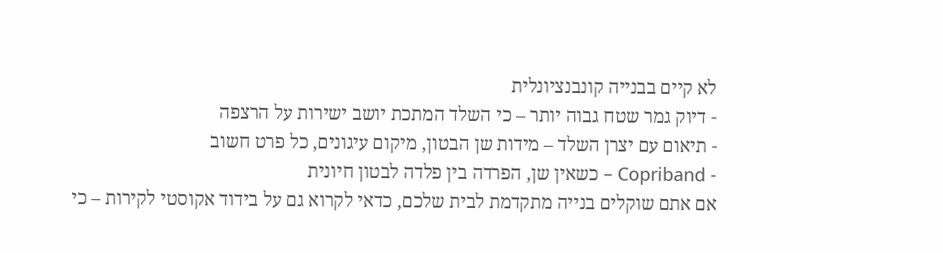לא קיים בבנייה קונבנציונלית
- דיוק גמר שטח גבוה יותר – כי השלד המתכת יושב ישירות על הרצפה
- תיאום עם יצרן השלד – מידות שן הבטון, מיקום עיגונים, כל פרט חשוב
- Copriband – כשאין שן, הפרדה בין פלדה לבטון חיונית
אם אתם שוקלים בנייה מתקדמת לבית שלכם, כדאי לקרוא גם על בידוד אקוסטי לקירות – כי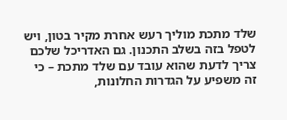שלד מתכת מוליך רעש אחרת מקיר בטון, ויש לטפל בזה בשלב התכנון. גם האדריכל שלכם צריך לדעת שהוא עובד עם שלד מתכת – כי זה משפיע על הגדרות החלונות,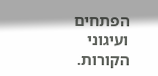הפתחים ועיגוני הקורות.